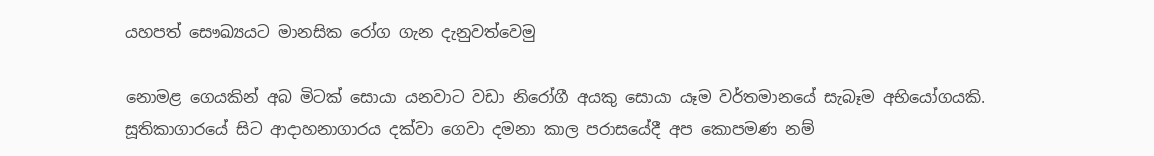යහපත් සෞඛ්‍යයට මානසික රෝග ගැන දැනුවත්වෙමු

නොමළ ගෙයකින් අබ මිටක් සොයා යනවාට වඩා නිරෝගී අයකු සොයා යෑම වර්තමානයේ සැබෑම අභියෝගයකි. සූතිකාගාරයේ සිට ආදාහනාගාරය දක්වා ගෙවා දමනා කාල පරාසයේදී අප කොපමණ නම්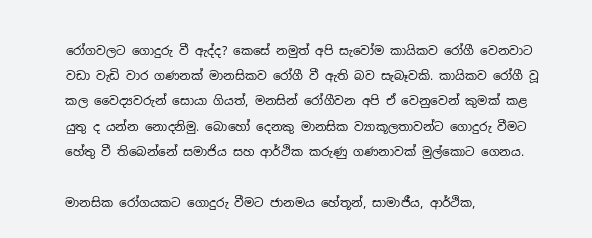රෝගවලට ගොදුරු වී ඇද්ද? කෙසේ නමුත් අපි සැවෝම කායිකව රෝගී වෙනවාට වඩා වැඩි වාර ගණනක් මානසිකව රෝගී වී ඇති බව සැබෑවකි. කායිකව රෝගී වූ කල වෛද්‍යවරුන් සොයා ගියත්, මනසින් රෝගීවන අපි ඒ වෙනුවෙන් කුමක් කළ යුතු ද යන්න නොදනිමු. බොහෝ දෙනකු මානසික ව්‍යාකූලතාවන්ට ගොදුරු වීමට හේතු වී තිබෙන්නේ සමාජිය සහ ආර්ථික කරුණු ගණනාවක් මුල්කොට ගෙනය.

මානසික රෝගයකට ගොදුරු වීමට ජානමය හේතූන්, සාමාජීය, ආර්ථික,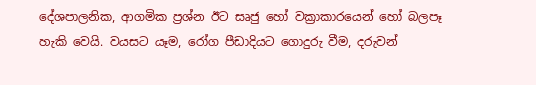දේශපාලනික, ආගමික ප්‍රශ්න ඊට සෘජු හෝ වක්‍රාකාරයෙන් හෝ බලපෑ හැකි වෙයි. වයසට යෑම, රෝග පීඩාදියට ගොදුරු වීම, දරුවන්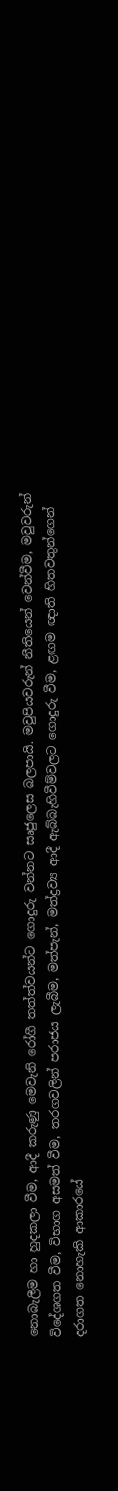නොබැලීම හා හුදකලා වීම, ආදී කරුණු මෙවැනි රෝගී තත්ත්වයන්ට ගොදුරු වන්නට සෘජුලෙස බලපායි. මවුපියවරුන් නීතියෙන් වෙන්වීම, මවුවරුන් විදේශගත වීම, විභාග අසමත් වීම, තරගවලින් පරාජය ලැබීම, මත්පැන්, මත්ද්‍රව්‍ය ආදී ඇබ්බැහිවීම්වලට ගොදුරු වීම, ළඟම ඥාති හිතවතුන්ගෙන් දරාගත නොහැකි ආකාරයේ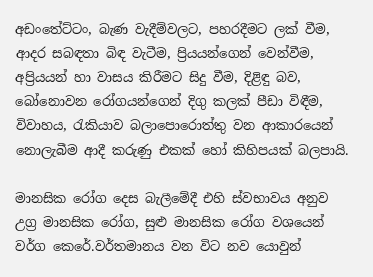අඩංතේට්ටං, බැණ වැදීම්වලට, පහරදීමට ලක් වීම, ආදර සබඳතා බිඳ වැටීම, ප්‍රියයන්ගෙන් වෙන්වීම, අප්‍රියයන් හා වාසය කිරීමට සිදු වීම, දිළිඳු බව, බෝනොවන රෝගයන්ගෙන් දිගු කලක් පීඩා විඳීම, විවාහය, රැකියාව බලාපොරොත්තු වන ආකාරයෙන් නොලැබීම ආදී කරුණු එකක් හෝ කිහිපයක් බලපායි.

මානසික රෝග දෙස බැලීමේදී එහි ස්වභාවය අනුව උග්‍ර මානසික රෝග, සුළු මානසික රෝග වශයෙන් වර්ග කෙරේ.වර්තමානය වන විට නව යොවුන්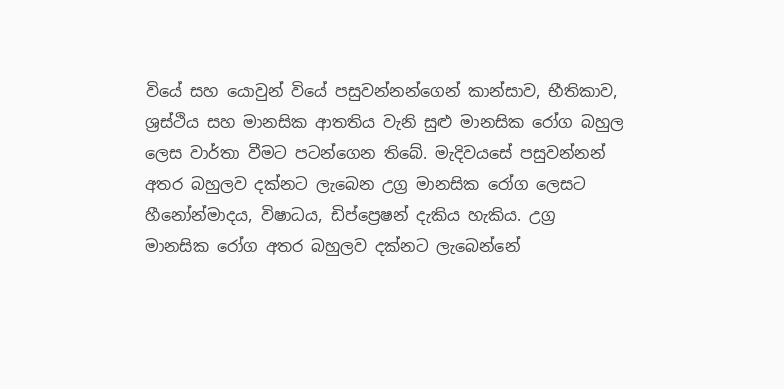වියේ සහ යොවුන් වියේ පසුවන්නන්ගෙන් කාන්සාව, භීතිකාව, ශ්‍රස්ථිය සහ මානසික ආතතිය වැනි සුළු මානසික රෝග බහුල ලෙස වාර්තා වීමට පටන්ගෙන තිබේ. මැදිවයසේ පසුවන්නන් අතර බහුලව දක්නට ලැබෙන උග්‍ර මානසික රෝග ලෙසට හීනෝන්මාදය, විෂාධය, ඩිප්ප්‍රෙෂන් දැකිය හැකිය. උග්‍ර මානසික රෝග අතර බහුලව දක්නට ලැබෙන්නේ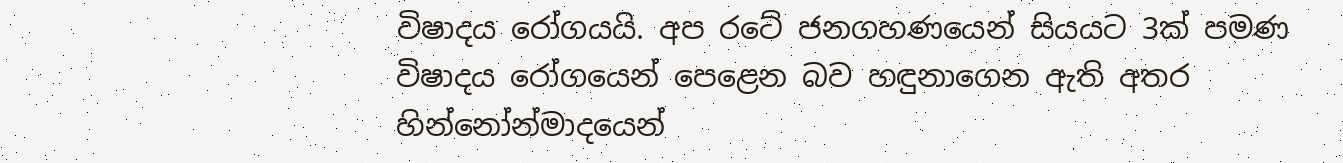විෂාදය රෝගයයි. අප රටේ ජනගහණයෙන් සියයට 3ක් පමණ විෂාදය රෝගයෙන් පෙළෙන බව හඳුනාගෙන ඇති අතර හින්නෝන්මාදයෙන්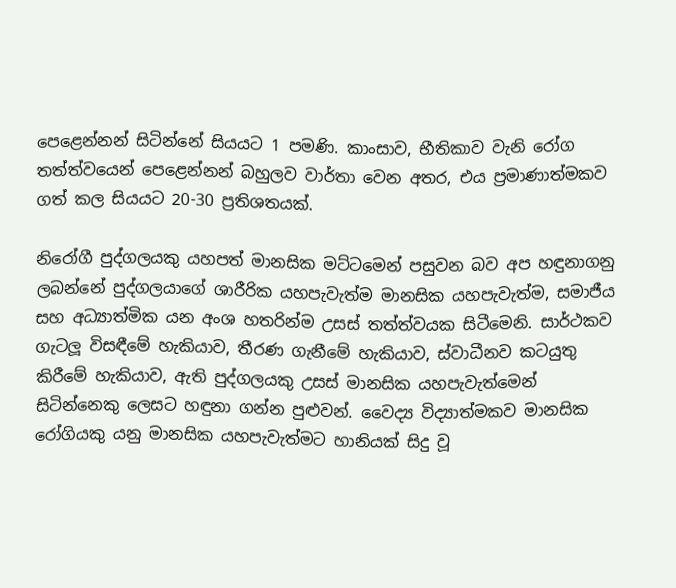පෙළෙන්නන් සිටින්නේ සියයට 1 පමණි. කාංසාව, භීතිකාව වැනි රෝග තත්ත්වයෙන් පෙළෙන්නන් බහුලව වාර්තා වෙන අතර, එය ප්‍රමාණාත්මකව ගත් කල සියයට 20-30 ප්‍රතිශතයක්.

නිරෝගී පුද්ගලයකු යහපත් මානසික මට්ටමෙන් පසුවන බව අප හඳුනාගනු ලබන්නේ පුද්ගලයාගේ ශාරීරික යහපැවැත්ම මානසික යහපැවැත්ම, සමාජීය සහ අධ්‍යාත්මික යන අංශ හතරින්ම උසස් තත්ත්වයක සිටීමෙනි. සාර්ථකව ගැටලූ විසඳීමේ හැකියාව, තීරණ ගැනීමේ හැකියාව, ස්වාධීනව කටයුතු කිරීමේ හැකියාව, ඇති පුද්ගලයකු උසස් මානසික යහපැවැත්මෙන් සිටින්නෙකු ලෙසට හඳුනා ගන්න පුළුවන්. වෛද්‍ය විද්‍යාත්මකව මානසික රෝගියකු යනු මානසික යහපැවැත්මට හානියක් සිදු වූ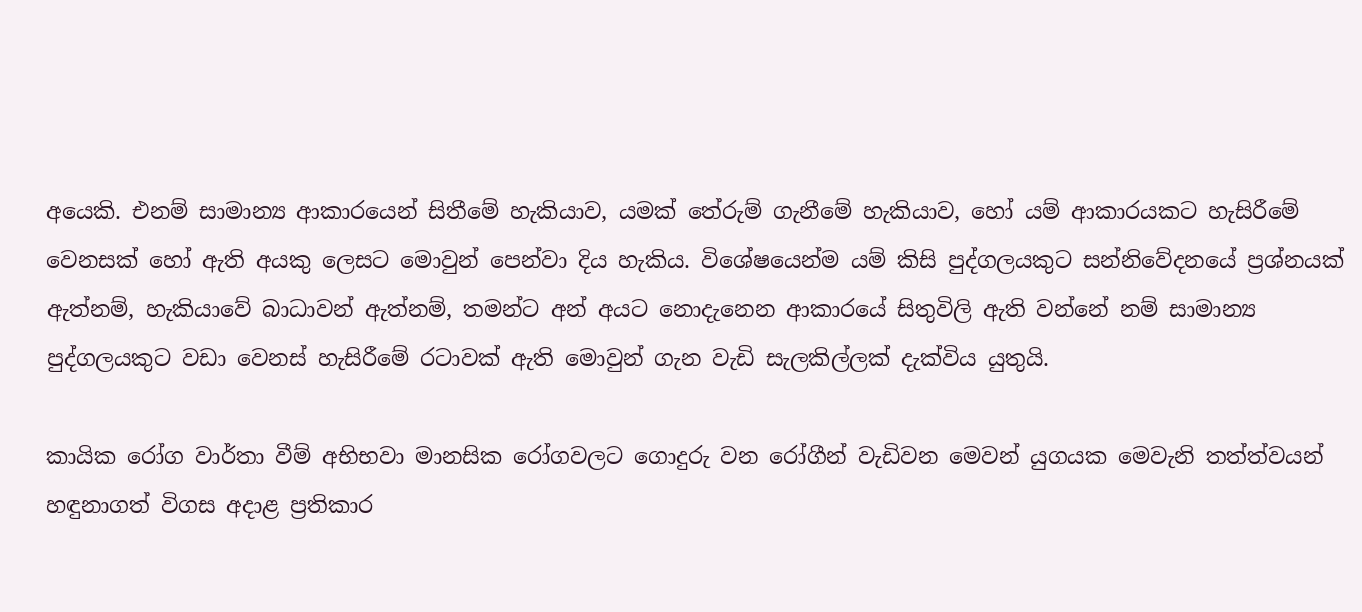අයෙකි. එනම් සාමාන්‍ය ආකාරයෙන් සිතීමේ හැකියාව, යමක් තේරුම් ගැනීමේ හැකියාව, හෝ යම් ආකාරයකට හැසිරීමේ වෙනසක් හෝ ඇති අයකු ලෙසට මොවුන් පෙන්වා දිය හැකිය. විශේෂයෙන්ම යම් කිසි පුද්ගලයකුට සන්නිවේදනයේ ප්‍රශ්නයක් ඇත්නම්, හැකියාවේ බාධාවන් ඇත්නම්, තමන්ට අන් අයට නොදැනෙන ආකාරයේ සිතුවිලි ඇති වන්නේ නම් සාමාන්‍ය පුද්ගලයකුට වඩා වෙනස් හැසිරීමේ රටාවක් ඇති මොවුන් ගැන වැඩි සැලකිල්ලක් දැක්විය යුතුයි.

කායික රෝග වාර්තා වීම් අභිභවා මානසික රෝගවලට ගොදුරු වන රෝගීන් වැඩිවන මෙවන් යුගයක මෙවැනි තත්ත්වයන් හඳුනාගත් විගස අදාළ ප්‍රතිකාර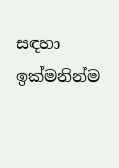සඳහා ඉක්මනින්ම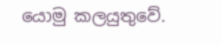යොමු කලයුතුවේ.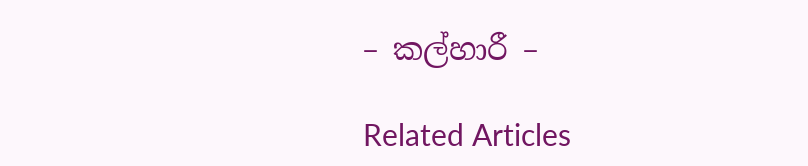– කල්හාරී –

Related Articles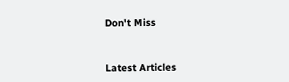Don't Miss


Latest Articles